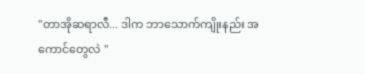"တာအိုဆရာလီ... ဒါက ဘာသောက်ကျိုးနည်း အကောင်တွေလဲ "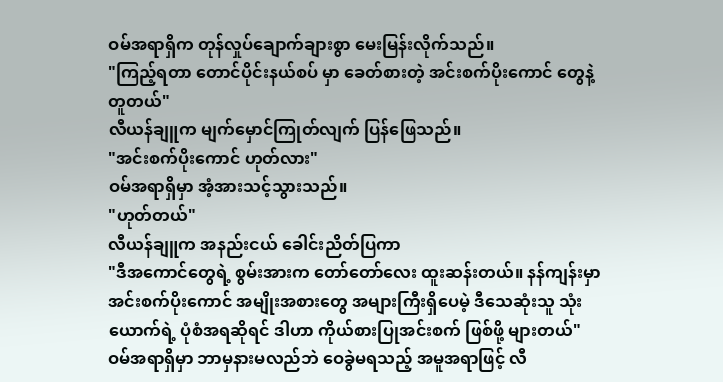ဝမ်အရာရှိက တုန်လှုပ်ချောက်ချားစွာ မေးမြန်းလိုက်သည်။
"ကြည့်ရတာ တောင်ပိုင်းနယ်စပ် မှာ ခေတ်စားတဲ့ အင်းစက်ပိုးကောင် တွေနဲ့ တူတယ်"
လီယန်ချူက မျက်မှောင်ကြုတ်လျက် ပြန်ဖြေသည်။
"အင်းစက်ပိုးကောင် ဟုတ်လား"
ဝမ်အရာရှိမှာ အံ့အားသင့်သွားသည်။
"ဟုတ်တယ်"
လီယန်ချူက အနည်းငယ် ခေါင်းညိတ်ပြကာ
"ဒီအကောင်တွေရဲ့ စွမ်းအားက တော်တော်လေး ထူးဆန်းတယ်။ နန်ကျန်းမှာ အင်းစက်ပိုးကောင် အမျိုးအစားတွေ အများကြီးရှိပေမဲ့ ဒီသေဆုံးသူ သုံးယောက်ရဲ့ ပုံစံအရဆိုရင် ဒါဟာ ကိုယ်စားပြုအင်းစက် ဖြစ်ဖို့ များတယ်"
ဝမ်အရာရှိမှာ ဘာမှနားမလည်ဘဲ ဝေခွဲမရသည့် အမူအရာဖြင့် လီ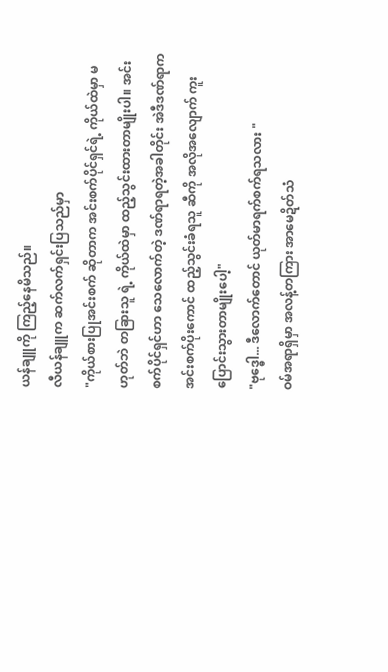ယန်ချူကို ကြည့်နေမိသည်။
လီယန်ချူက ဆက်လက်ရှင်းပြသည်မှာ
"ကိုယ်စားပြုအင်းစက် ဆိုတာက အင်းစက်ပိုင်ရှင်ရဲ့ ကိုယ်ထဲမှာ မဟုတ်ဘဲ တခြားသူ ရဲ့ ကိုယ်ထဲမှာ ထည့်သွင်းထားတာမျိုးပါ။ အင်းစက်ပိုင်ရှင်ဟာ သေလောက်တဲ့ ဒဏ်ရာရတဲ့အခါတိုင်း အဲဒီဒဏ်ရာက အင်းစက်ပိုးကောင် ထည့်သွင်းခံရသူ ဆီကို အလိုအလျောက် ကူးပြောင်းသွားတာမျိုးပေါ့"
"ဗုဒ္ဓေါ... ဒီလောက်တောင် ယုတ်မာရက်စက်ရသလား "
ဝမ်အရာရှိမှာ အလန့်တကြား အာမေဍိတ်သံ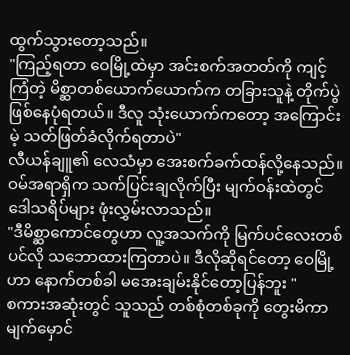ထွက်သွားတော့သည်။
"ကြည့်ရတာ ဝေမြို့ထဲမှာ အင်းစက်အတတ်ကို ကျင့်ကြံတဲ့ မိစ္ဆာတစ်ယောက်ယောက်က တခြားသူနဲ့ တိုက်ပွဲဖြစ်နေပုံရတယ်။ ဒီလူ သုံးယောက်ကတော့ အကြောင်းမဲ့ သတ်ဖြတ်ခံလိုက်ရတာပဲ"
လီယန်ချူ၏ လေသံမှာ အေးစက်ခက်ထန်လို့နေသည်။
ဝမ်အရာရှိက သက်ပြင်းချလိုက်ပြီး မျက်ဝန်းထဲတွင် ဒေါသရိပ်များ ဖုံးလွှမ်းလာသည်။
"ဒီမိစ္ဆာကောင်တွေဟာ လူ့အသက်ကို မြက်ပင်လေးတစ်ပင်လို သဘောထားကြတာပဲ။ ဒီလိုဆိုရင်တော့ ဝေမြို့ဟာ နောက်တစ်ခါ မအေးချမ်းနိုင်တော့ပြန်ဘူး "
စကားအဆုံးတွင် သူသည် တစ်စုံတစ်ခုကို တွေးမိကာ မျက်မှောင်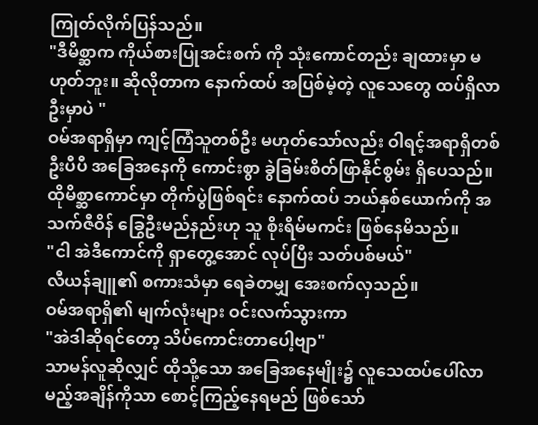ကြုတ်လိုက်ပြန်သည်။
"ဒီမိစ္ဆာက ကိုယ်စားပြုအင်းစက် ကို သုံးကောင်တည်း ချထားမှာ မဟုတ်ဘူး။ ဆိုလိုတာက နောက်ထပ် အပြစ်မဲ့တဲ့ လူသေတွေ ထပ်ရှိလာဦးမှာပဲ "
ဝမ်အရာရှိမှာ ကျင့်ကြံသူတစ်ဦး မဟုတ်သော်လည်း ဝါရင့်အရာရှိတစ်ဦးပီပီ အခြေအနေကို ကောင်းစွာ ခွဲခြမ်းစိတ်ဖြာနိုင်စွမ်း ရှိပေသည်။
ထိုမိစ္ဆာကောင်မှာ တိုက်ပွဲဖြစ်ရင်း နောက်ထပ် ဘယ်နှစ်ယောက်ကို အသက်ဇီဝိန် ခြွေဦးမည်နည်းဟု သူ စိုးရိမ်မကင်း ဖြစ်နေမိသည်။
"ငါ အဲဒီကောင်ကို ရှာတွေ့အောင် လုပ်ပြီး သတ်ပစ်မယ်"
လီယန်ချူ၏ စကားသံမှာ ရေခဲတမျှ အေးစက်လှသည်။
ဝမ်အရာရှိ၏ မျက်လုံးများ ဝင်းလက်သွားကာ
"အဲဒါဆိုရင်တော့ သိပ်ကောင်းတာပေါ့ဗျာ"
သာမန်လူဆိုလျှင် ထိုသို့သော အခြေအနေမျိုး၌ လူသေထပ်ပေါ်လာမည့်အချိန်ကိုသာ စောင့်ကြည့်နေရမည် ဖြစ်သော်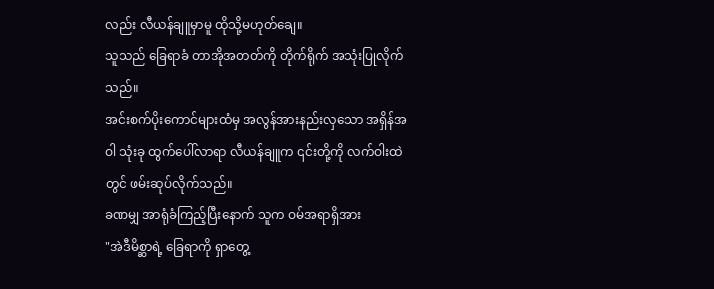လည်း လီယန်ချူမှာမူ ထိုသို့မဟုတ်ချေ။
သူသည် ခြေရာခံ တာအိုအတတ်ကို တိုက်ရိုက် အသုံးပြုလိုက်သည်။
အင်းစက်ပိုးကောင်များထံမှ အလွန်အားနည်းလှသော အရှိန်အဝါ သုံးခု ထွက်ပေါ်လာရာ လီယန်ချူက ၎င်းတို့ကို လက်ဝါးထဲတွင် ဖမ်းဆုပ်လိုက်သည်။
ခဏမျှ အာရုံခံကြည့်ပြီးနောက် သူက ဝမ်အရာရှိအား
"အဲဒီမိစ္ဆာရဲ့ ခြေရာကို ရှာတွေ့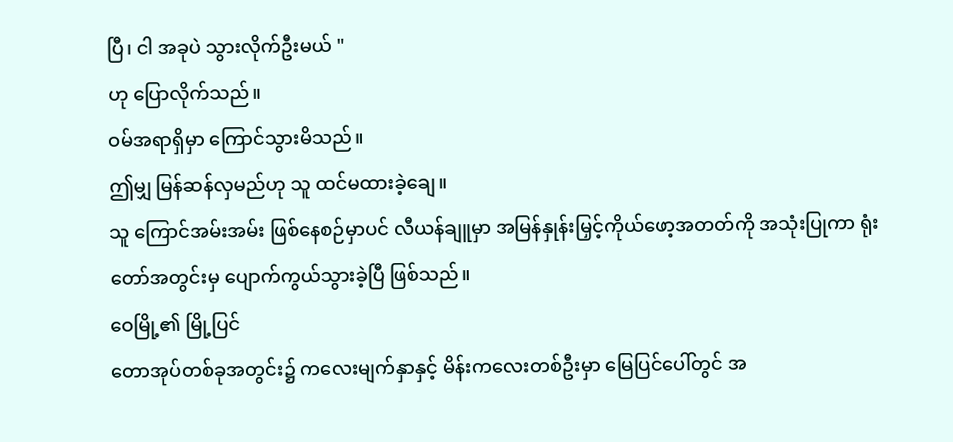ပြီ၊ ငါ အခုပဲ သွားလိုက်ဦးမယ် "
ဟု ပြောလိုက်သည်။
ဝမ်အရာရှိမှာ ကြောင်သွားမိသည်။
ဤမျှ မြန်ဆန်လှမည်ဟု သူ ထင်မထားခဲ့ချေ။
သူ ကြောင်အမ်းအမ်း ဖြစ်နေစဉ်မှာပင် လီယန်ချူမှာ အမြန်နှုန်းမြှင့်ကိုယ်ဖော့အတတ်ကို အသုံးပြုကာ ရုံးတော်အတွင်းမှ ပျောက်ကွယ်သွားခဲ့ပြီ ဖြစ်သည်။
ဝေမြို့၏ မြို့ပြင်
တောအုပ်တစ်ခုအတွင်း၌ ကလေးမျက်နှာနှင့် မိန်းကလေးတစ်ဦးမှာ မြေပြင်ပေါ်တွင် အ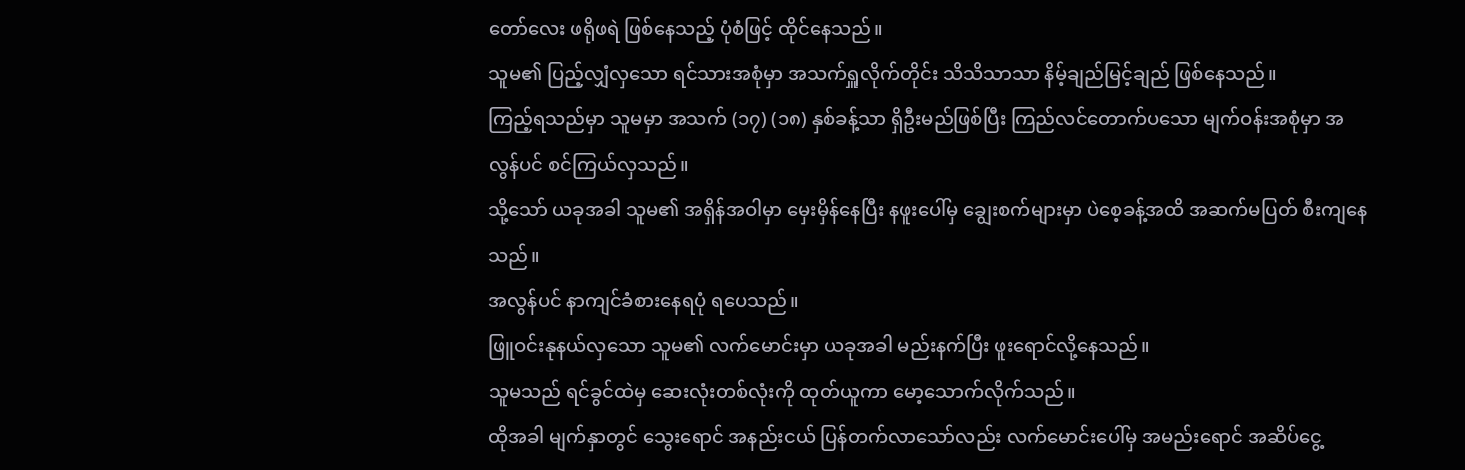တော်လေး ဖရိုဖရဲ ဖြစ်နေသည့် ပုံစံဖြင့် ထိုင်နေသည်။
သူမ၏ ပြည့်လျှံလှသော ရင်သားအစုံမှာ အသက်ရှူလိုက်တိုင်း သိသိသာသာ နိမ့်ချည်မြင့်ချည် ဖြစ်နေသည်။
ကြည့်ရသည်မှာ သူမမှာ အသက် (၁၇) (၁၈) နှစ်ခန့်သာ ရှိဦးမည်ဖြစ်ပြီး ကြည်လင်တောက်ပသော မျက်ဝန်းအစုံမှာ အလွန်ပင် စင်ကြယ်လှသည်။
သို့သော် ယခုအခါ သူမ၏ အရှိန်အဝါမှာ မှေးမှိန်နေပြီး နဖူးပေါ်မှ ချွေးစက်များမှာ ပဲစေ့ခန့်အထိ အဆက်မပြတ် စီးကျနေသည်။
အလွန်ပင် နာကျင်ခံစားနေရပုံ ရပေသည်။
ဖြူဝင်းနုနယ်လှသော သူမ၏ လက်မောင်းမှာ ယခုအခါ မည်းနက်ပြီး ဖူးရောင်လို့နေသည်။
သူမသည် ရင်ခွင်ထဲမှ ဆေးလုံးတစ်လုံးကို ထုတ်ယူကာ မော့သောက်လိုက်သည်။
ထိုအခါ မျက်နှာတွင် သွေးရောင် အနည်းငယ် ပြန်တက်လာသော်လည်း လက်မောင်းပေါ်မှ အမည်းရောင် အဆိပ်ငွေ့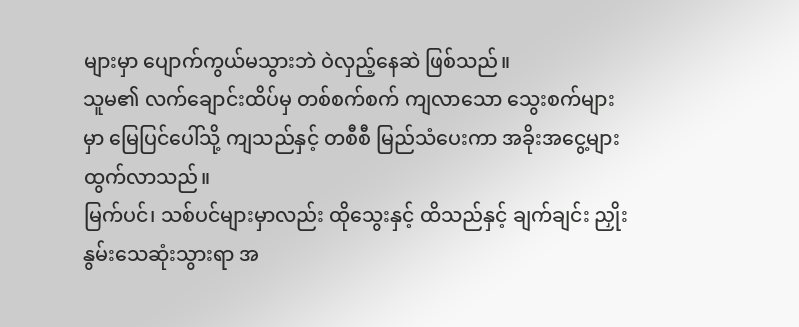များမှာ ပျောက်ကွယ်မသွားဘဲ ဝဲလှည့်နေဆဲ ဖြစ်သည်။
သူမ၏ လက်ချောင်းထိပ်မှ တစ်စက်စက် ကျလာသော သွေးစက်များမှာ မြေပြင်ပေါ်သို့ ကျသည်နှင့် တစီစီ မြည်သံပေးကာ အခိုးအငွေ့များ ထွက်လာသည်။
မြက်ပင်၊ သစ်ပင်များမှာလည်း ထိုသွေးနှင့် ထိသည်နှင့် ချက်ချင်း ညှိုးနွမ်းသေဆုံးသွားရာ အ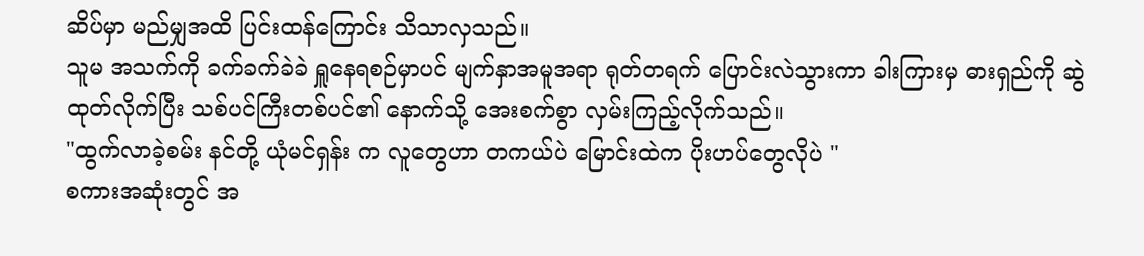ဆိပ်မှာ မည်မျှအထိ ပြင်းထန်ကြောင်း သိသာလှသည်။
သူမ အသက်ကို ခက်ခက်ခဲခဲ ရှူနေရစဉ်မှာပင် မျက်နှာအမူအရာ ရုတ်တရက် ပြောင်းလဲသွားကာ ခါးကြားမှ ဓားရှည်ကို ဆွဲထုတ်လိုက်ပြီး သစ်ပင်ကြီးတစ်ပင်၏ နောက်သို့ အေးစက်စွာ လှမ်းကြည့်လိုက်သည်။
"ထွက်လာခဲ့စမ်း နင်တို့ ယုံမင်ရှန်း က လူတွေဟာ တကယ်ပဲ မြောင်းထဲက ပိုးဟပ်တွေလိုပဲ "
စကားအဆုံးတွင် အ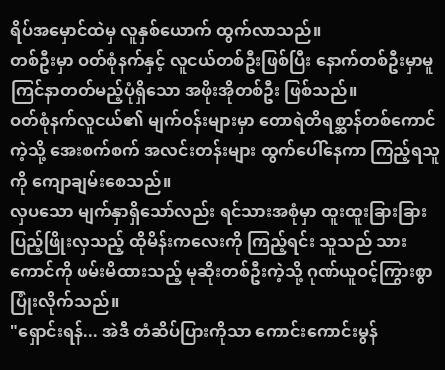ရိပ်အမှောင်ထဲမှ လူနှစ်ယောက် ထွက်လာသည်။
တစ်ဦးမှာ ဝတ်စုံနက်နှင့် လူငယ်တစ်ဦးဖြစ်ပြီး နောက်တစ်ဦးမှာမူ ကြင်နာတတ်မည့်ပုံရှိသော အဖိုးအိုတစ်ဦး ဖြစ်သည်။
ဝတ်စုံနက်လူငယ်၏ မျက်ဝန်းများမှာ တောရဲတိရစ္ဆာန်တစ်ကောင်ကဲ့သို့ အေးစက်စက် အလင်းတန်းများ ထွက်ပေါ်နေကာ ကြည့်ရသူကို ကျောချမ်းစေသည်။
လှပသော မျက်နှာရှိသော်လည်း ရင်သားအစုံမှာ ထူးထူးခြားခြား ပြည့်ဖြိုးလှသည့် ထိုမိန်းကလေးကို ကြည့်ရင်း သူသည် သားကောင်ကို ဖမ်းမိထားသည့် မုဆိုးတစ်ဦးကဲ့သို့ ဂုဏ်ယူဝင့်ကြွားစွာ ပြုံးလိုက်သည်။
"ရှောင်းရန်... အဲဒီ တံဆိပ်ပြားကိုသာ ကောင်းကောင်းမွန်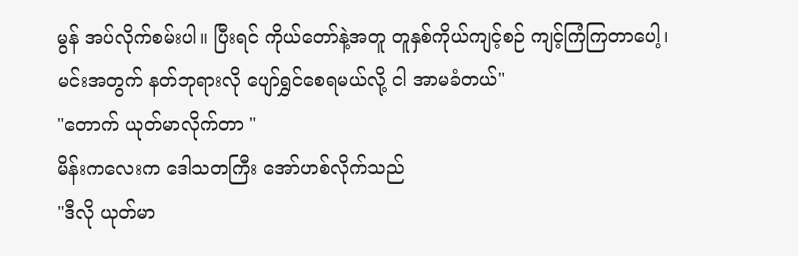မွန် အပ်လိုက်စမ်းပါ။ ပြီးရင် ကိုယ်တော်နဲ့အတူ တူနှစ်ကိုယ်ကျင့်စဉ် ကျင့်ကြံကြတာပေါ့၊ မင်းအတွက် နတ်ဘုရားလို ပျော်ရွှင်စေရမယ်လို့ ငါ အာမခံတယ်"
"တောက် ယုတ်မာလိုက်တာ "
မိန်းကလေးက ဒေါသတကြီး အော်ဟစ်လိုက်သည်
"ဒီလို ယုတ်မာ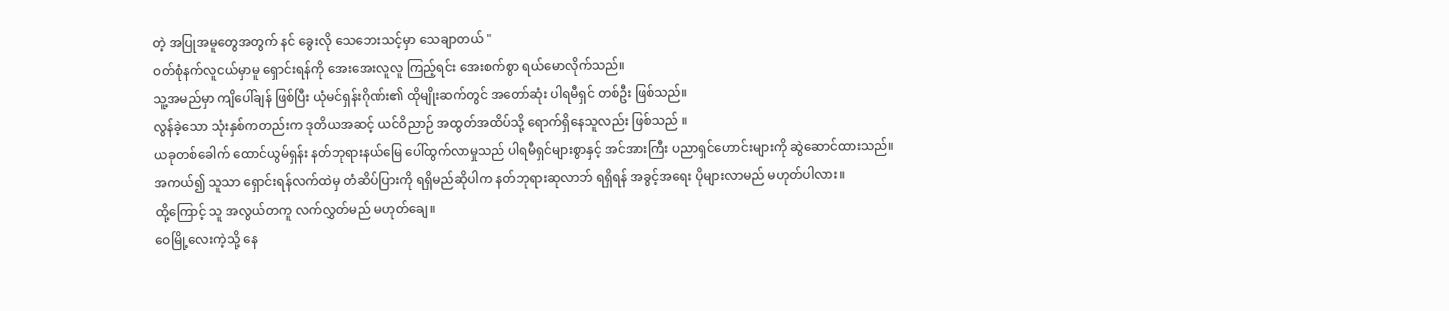တဲ့ အပြုအမူတွေအတွက် နင် ခွေးလို သေဘေးသင့်မှာ သေချာတယ် "
ဝတ်စုံနက်လူငယ်မှာမူ ရှောင်းရန်ကို အေးအေးလူလူ ကြည့်ရင်း အေးစက်စွာ ရယ်မောလိုက်သည်။
သူ့အမည်မှာ ကျိပေါ်ချန် ဖြစ်ပြီး ယုံမင်ရှန်းဂိုဏ်း၏ ထိုမျိုးဆက်တွင် အတော်ဆုံး ပါရမီရှင် တစ်ဦး ဖြစ်သည်။
လွန်ခဲ့သော သုံးနှစ်ကတည်းက ဒုတိယအဆင့် ယင်ဝိညာဉ် အထွတ်အထိပ်သို့ ရောက်ရှိနေသူလည်း ဖြစ်သည် ။
ယခုတစ်ခေါက် ထောင်ယွမ်ရှန်း နတ်ဘုရားနယ်မြေ ပေါ်ထွက်လာမှုသည် ပါရမီရှင်များစွာနှင့် အင်အားကြီး ပညာရှင်ဟောင်းများကို ဆွဲဆောင်ထားသည်။
အကယ်၍ သူသာ ရှောင်းရန်လက်ထဲမှ တံဆိပ်ပြားကို ရရှိမည်ဆိုပါက နတ်ဘုရားဆုလာဘ် ရရှိရန် အခွင့်အရေး ပိုများလာမည် မဟုတ်ပါလား။
ထို့ကြောင့် သူ အလွယ်တကူ လက်လွှတ်မည် မဟုတ်ချေ။
ဝေမြို့လေးကဲ့သို့ နေ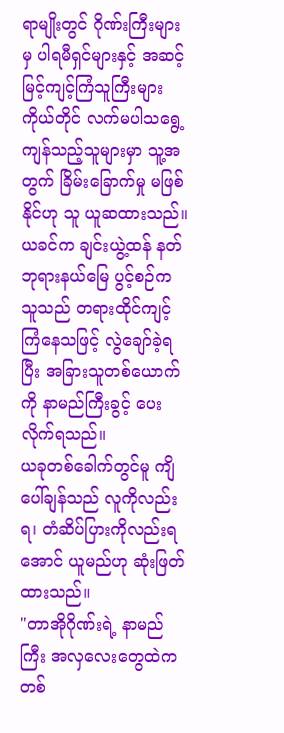ရာမျိုးတွင် ဂိုဏ်းကြီးများမှ ပါရမီရှင်များနှင့် အဆင့်မြင့်ကျင့်ကြံသူကြီးများ ကိုယ်တိုင် လက်မပါသရွေ့ ကျန်သည့်သူများမှာ သူ့အတွက် ခြိမ်းခြောက်မှု မဖြစ်နိုင်ဟု သူ ယူဆထားသည်။
ယခင်က ချင်းယွဲ့ထန် နတ်ဘုရားနယ်မြေ ပွင့်စဉ်က သူသည် တရားထိုင်ကျင့်ကြံနေသဖြင့် လွဲချော်ခဲ့ရပြီး အခြားသူတစ်ယောက်ကို နာမည်ကြီးခွင့် ပေးလိုက်ရသည်။
ယခုတစ်ခေါက်တွင်မူ ကျိပေါ်ချန်သည် လူကိုလည်းရ၊ တံဆိပ်ပြားကိုလည်းရအောင် ယူမည်ဟု ဆုံးဖြတ်ထားသည်။
"တာအိုဂိုဏ်းရဲ့ နာမည်ကြီး အလှလေးတွေထဲက တစ်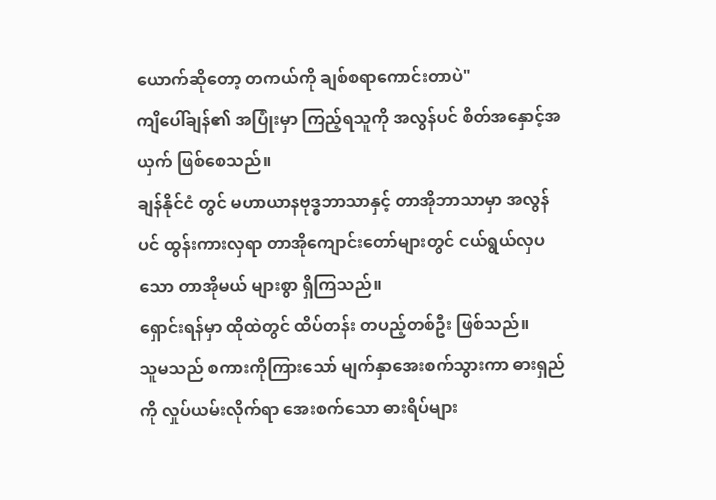ယောက်ဆိုတော့ တကယ်ကို ချစ်စရာကောင်းတာပဲ"
ကျိပေါ်ချန်၏ အပြုံးမှာ ကြည့်ရသူကို အလွန်ပင် စိတ်အနှောင့်အယှက် ဖြစ်စေသည်။
ချန်နိုင်ငံ တွင် မဟာယာနဗုဒ္ဓဘာသာနှင့် တာအိုဘာသာမှာ အလွန်ပင် ထွန်းကားလှရာ တာအိုကျောင်းတော်များတွင် ငယ်ရွယ်လှပသော တာအိုမယ် များစွာ ရှိကြသည်။
ရှောင်းရန်မှာ ထိုထဲတွင် ထိပ်တန်း တပည့်တစ်ဦး ဖြစ်သည်။
သူမသည် စကားကိုကြားသော် မျက်နှာအေးစက်သွားကာ ဓားရှည်ကို လှုပ်ယမ်းလိုက်ရာ အေးစက်သော ဓားရိပ်များ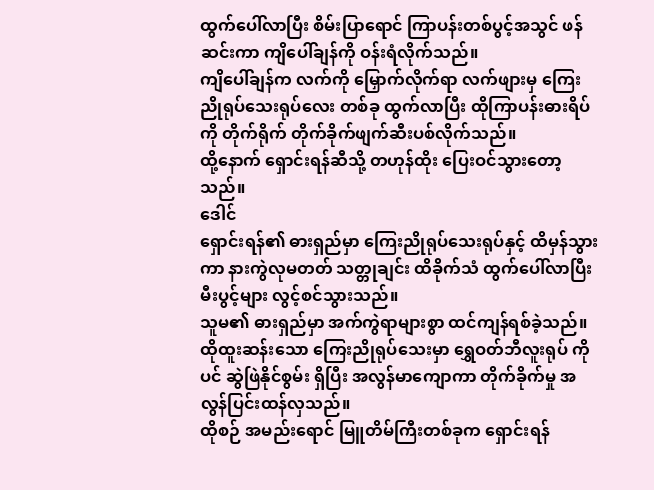ထွက်ပေါ်လာပြီး စိမ်းပြာရောင် ကြာပန်းတစ်ပွင့်အသွင် ဖန်ဆင်းကာ ကျိပေါ်ချန်ကို ဝန်းရံလိုက်သည်။
ကျိပေါ်ချန်က လက်ကို မြှောက်လိုက်ရာ လက်ဖျားမှ ကြေးညိုရုပ်သေးရုပ်လေး တစ်ခု ထွက်လာပြီး ထိုကြာပန်းဓားရိပ်ကို တိုက်ရိုက် တိုက်ခိုက်ဖျက်ဆီးပစ်လိုက်သည်။
ထို့နောက် ရှောင်းရန်ဆီသို့ တဟုန်ထိုး ပြေးဝင်သွားတော့သည်။
ဒေါင်
ရှောင်းရန်၏ ဓားရှည်မှာ ကြေးညိုရုပ်သေးရုပ်နှင့် ထိမှန်သွားကာ နားကွဲလုမတတ် သတ္တုချင်း ထိခိုက်သံ ထွက်ပေါ်လာပြီး မီးပွင့်များ လွင့်စင်သွားသည်။
သူမ၏ ဓားရှည်မှာ အက်ကွဲရာများစွာ ထင်ကျန်ရစ်ခဲ့သည်။
ထိုထူးဆန်းသော ကြေးညိုရုပ်သေးမှာ ရွှေဝတ်ဘီလူးရုပ် ကိုပင် ဆွဲဖြဲနိုင်စွမ်း ရှိပြီး အလွန်မာကျောကာ တိုက်ခိုက်မှု အလွန်ပြင်းထန်လှသည်။
ထိုစဉ် အမည်းရောင် မြူတိမ်ကြီးတစ်ခုက ရှောင်းရန်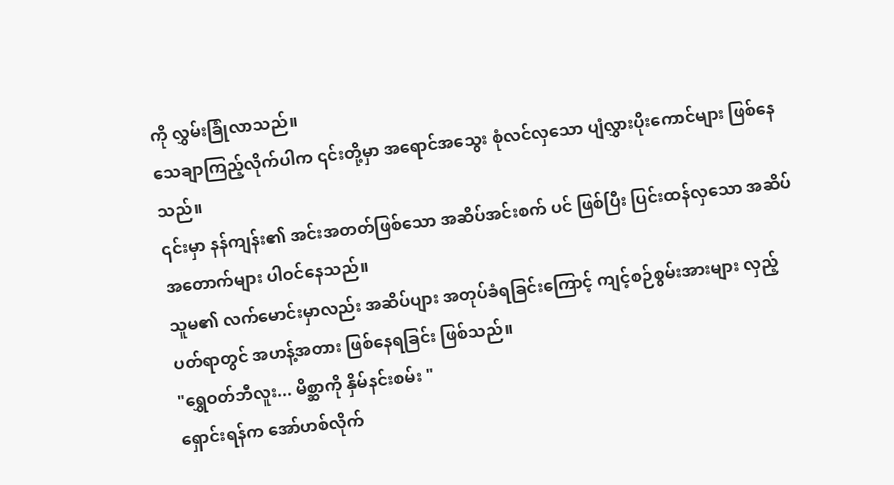ကို လွှမ်းခြုံလာသည်။
သေချာကြည့်လိုက်ပါက ၎င်းတို့မှာ အရောင်အသွေး စုံလင်လှသော ပျံလွှားပိုးကောင်များ ဖြစ်နေသည်။
၎င်းမှာ နန်ကျန်း၏ အင်းအတတ်ဖြစ်သော အဆိပ်အင်းစက် ပင် ဖြစ်ပြီး ပြင်းထန်လှသော အဆိပ်အတောက်များ ပါဝင်နေသည်။
သူမ၏ လက်မောင်းမှာလည်း အဆိပ်ပျား အတုပ်ခံရခြင်းကြောင့် ကျင့်စဉ်စွမ်းအားများ လှည့်ပတ်ရာတွင် အဟန့်အတား ဖြစ်နေရခြင်း ဖြစ်သည်။
"ရွှေဝတ်ဘီလူး... မိစ္ဆာကို နှိမ်နင်းစမ်း "
ရှောင်းရန်က အော်ဟစ်လိုက်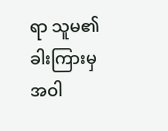ရာ သူမ၏ ခါးကြားမှ အဝါ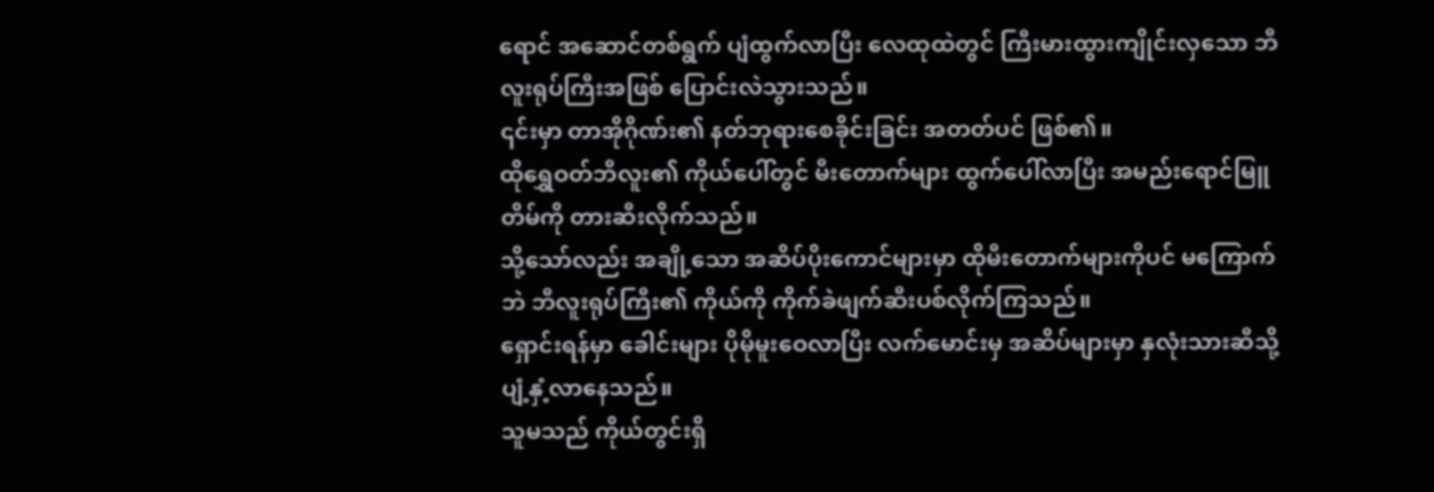ရောင် အဆောင်တစ်ရွက် ပျံထွက်လာပြီး လေထုထဲတွင် ကြီးမားထွားကျိုင်းလှသော ဘီလူးရုပ်ကြီးအဖြစ် ပြောင်းလဲသွားသည်။
၎င်းမှာ တာအိုဂိုဏ်း၏ နတ်ဘုရားစေခိုင်းခြင်း အတတ်ပင် ဖြစ်၏။
ထိုရွှေဝတ်ဘီလူး၏ ကိုယ်ပေါ်တွင် မီးတောက်များ ထွက်ပေါ်လာပြီး အမည်းရောင်မြူတိမ်ကို တားဆီးလိုက်သည်။
သို့သော်လည်း အချို့သော အဆိပ်ပိုးကောင်များမှာ ထိုမီးတောက်များကိုပင် မကြောက်ဘဲ ဘီလူးရုပ်ကြီး၏ ကိုယ်ကို ကိုက်ခဲဖျက်ဆီးပစ်လိုက်ကြသည်။
ရှောင်းရန်မှာ ခေါင်းများ ပိုမိုမူးဝေလာပြီး လက်မောင်းမှ အဆိပ်များမှာ နှလုံးသားဆီသို့ ပျံ့နှံ့လာနေသည်။
သူမသည် ကိုယ်တွင်းရှိ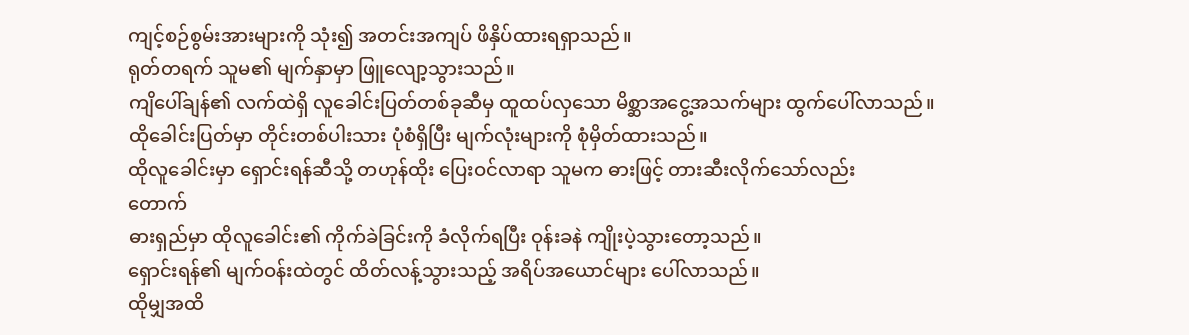ကျင့်စဉ်စွမ်းအားများကို သုံး၍ အတင်းအကျပ် ဖိနှိပ်ထားရရှာသည်။
ရုတ်တရက် သူမ၏ မျက်နှာမှာ ဖြူလျော့သွားသည်။
ကျိပေါ်ချန်၏ လက်ထဲရှိ လူခေါင်းပြတ်တစ်ခုဆီမှ ထူထပ်လှသော မိစ္ဆာအငွေ့အသက်များ ထွက်ပေါ်လာသည်။
ထိုခေါင်းပြတ်မှာ တိုင်းတစ်ပါးသား ပုံစံရှိပြီး မျက်လုံးများကို စုံမှိတ်ထားသည်။
ထိုလူခေါင်းမှာ ရှောင်းရန်ဆီသို့ တဟုန်ထိုး ပြေးဝင်လာရာ သူမက ဓားဖြင့် တားဆီးလိုက်သော်လည်း
တောက်
ဓားရှည်မှာ ထိုလူခေါင်း၏ ကိုက်ခဲခြင်းကို ခံလိုက်ရပြီး ဝုန်းခနဲ ကျိုးပဲ့သွားတော့သည်။
ရှောင်းရန်၏ မျက်ဝန်းထဲတွင် ထိတ်လန့်သွားသည့် အရိပ်အယောင်များ ပေါ်လာသည်။
ထိုမျှအထိ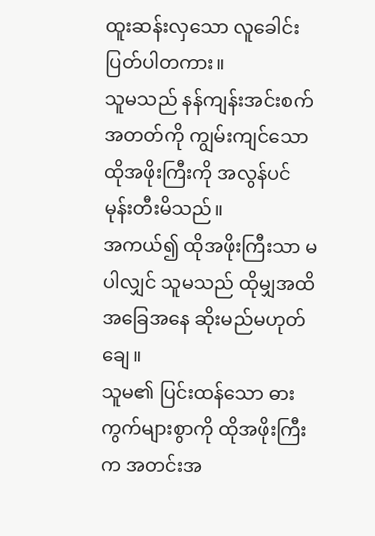ထူးဆန်းလှသော လူခေါင်းပြတ်ပါတကား။
သူမသည် နန်ကျန်းအင်းစက်အတတ်ကို ကျွမ်းကျင်သော ထိုအဖိုးကြီးကို အလွန်ပင် မုန်းတီးမိသည်။
အကယ်၍ ထိုအဖိုးကြီးသာ မပါလျှင် သူမသည် ထိုမျှအထိ အခြေအနေ ဆိုးမည်မဟုတ်ချေ။
သူမ၏ ပြင်းထန်သော ဓားကွက်များစွာကို ထိုအဖိုးကြီးက အတင်းအ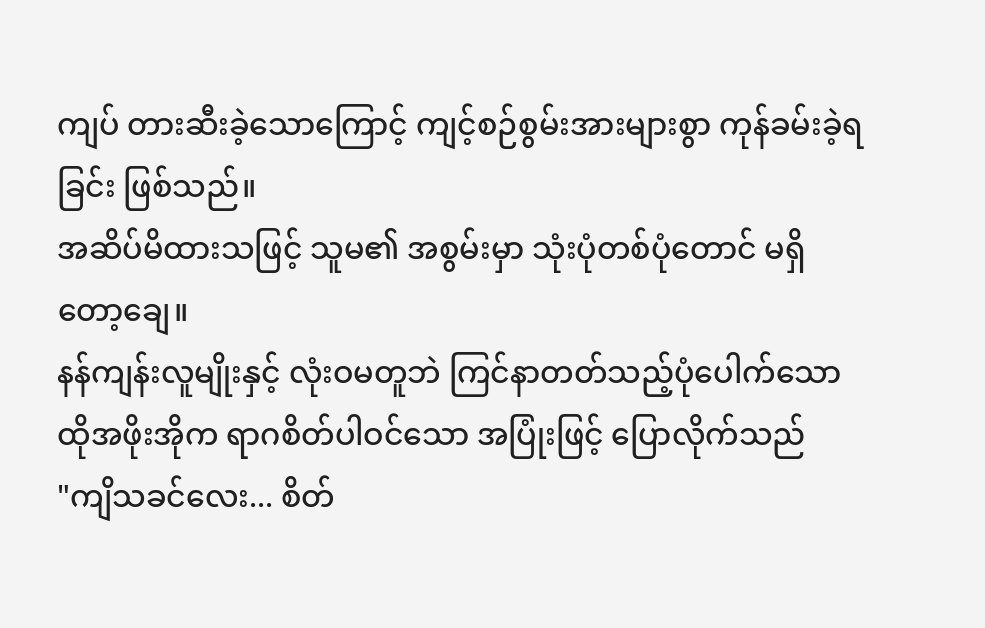ကျပ် တားဆီးခဲ့သောကြောင့် ကျင့်စဉ်စွမ်းအားများစွာ ကုန်ခမ်းခဲ့ရခြင်း ဖြစ်သည်။
အဆိပ်မိထားသဖြင့် သူမ၏ အစွမ်းမှာ သုံးပုံတစ်ပုံတောင် မရှိတော့ချေ။
နန်ကျန်းလူမျိုးနှင့် လုံးဝမတူဘဲ ကြင်နာတတ်သည့်ပုံပေါက်သော ထိုအဖိုးအိုက ရာဂစိတ်ပါဝင်သော အပြုံးဖြင့် ပြောလိုက်သည်
"ကျိသခင်လေး... စိတ်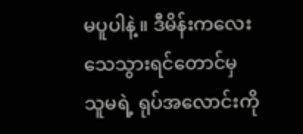မပူပါနဲ့။ ဒီမိန်းကလေး သေသွားရင်တောင်မှ သူမရဲ့ ရုပ်အလောင်းကို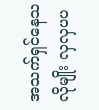အသက်ရှင်နေသလိုမျိုး လှလှပပ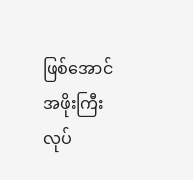ဖြစ်အောင် အဖိုးကြီး လုပ်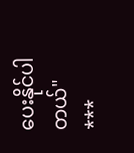ပေးနိုင်ပါတယ်"
***